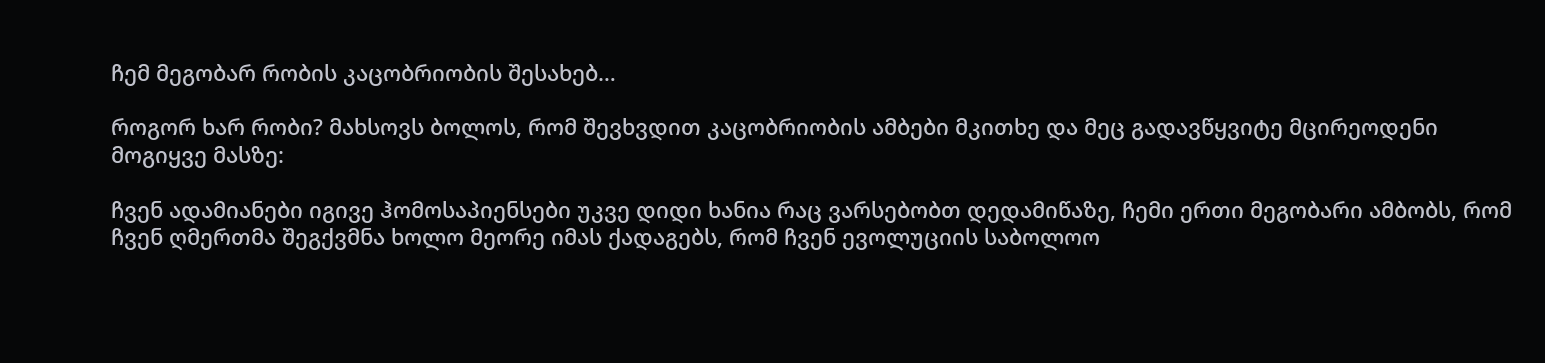ჩემ მეგობარ რობის კაცობრიობის შესახებ…

როგორ ხარ რობი? მახსოვს ბოლოს, რომ შევხვდით კაცობრიობის ამბები მკითხე და მეც გადავწყვიტე მცირეოდენი მოგიყვე მასზე:

ჩვენ ადამიანები იგივე ჰომოსაპიენსები უკვე დიდი ხანია რაც ვარსებობთ დედამიწაზე, ჩემი ერთი მეგობარი ამბობს, რომ ჩვენ ღმერთმა შეგქვმნა ხოლო მეორე იმას ქადაგებს, რომ ჩვენ ევოლუციის საბოლოო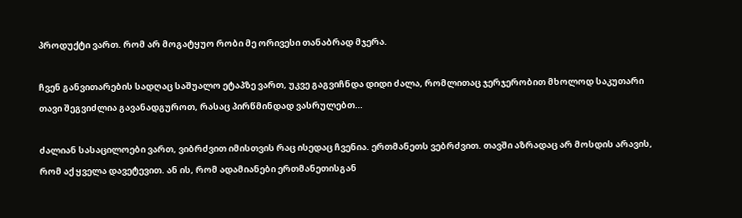პროდუქტი ვართ. რომ არ მოგატყუო რობი მე ორივესი თანაბრად მჯერა.

ჩვენ განვითარების სადღაც საშუალო ეტაპზე ვართ, უკვე გაგვიჩნდა დიდი ძალა, რომლითაც ჯერჯერობით მხოლოდ საკუთარი თავი შეგვიძლია გავანადგუროთ, რასაც პირწმინდად ვასრულებთ…

ძალიან სასაცილოები ვართ, ვიბრძვით იმისთვის რაც ისედაც ჩვენია. ერთმანეთს ვებრძვით. თავში აზრადაც არ მოსდის არავის, რომ აქ ყველა დავეტევით. ან ის, რომ ადამიანები ერთმანეთისგან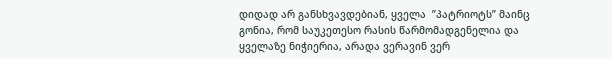დიდად არ განსხვავდებიან, ყველა  ”პატრიოტს” მაინც გონია, რომ საუკეთესო რასის წარმომადგენელია და ყველაზე ნიჭიერია, არადა ვერავინ ვერ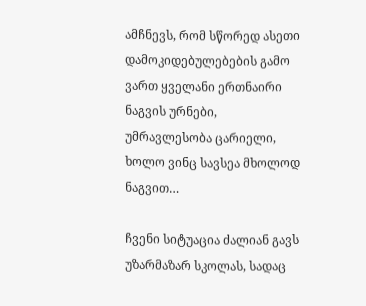ამჩნევს, რომ სწორედ ასეთი დამოკიდებულებების გამო ვართ ყველანი ერთნაირი ნაგვის ურნები, უმრავლესობა ცარიელი, ხოლო ვინც სავსეა მხოლოდ ნაგვით…

ჩვენი სიტუაცია ძალიან გავს უზარმაზარ სკოლას, სადაც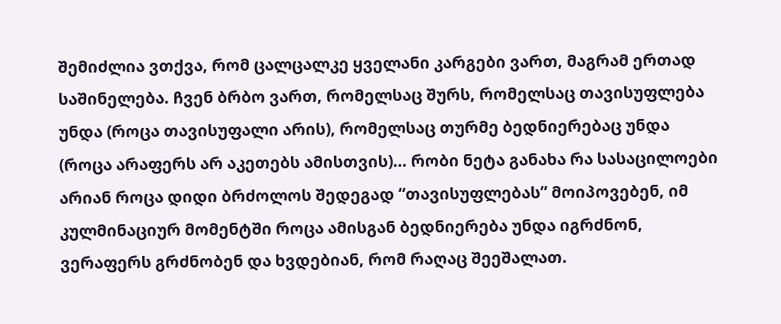შემიძლია ვთქვა, რომ ცალცალკე ყველანი კარგები ვართ, მაგრამ ერთად საშინელება. ჩვენ ბრბო ვართ, რომელსაც შურს, რომელსაც თავისუფლება უნდა (როცა თავისუფალი არის), რომელსაც თურმე ბედნიერებაც უნდა (როცა არაფერს არ აკეთებს ამისთვის)… რობი ნეტა განახა რა სასაცილოები არიან როცა დიდი ბრძოლოს შედეგად “თავისუფლებას” მოიპოვებენ, იმ კულმინაციურ მომენტში როცა ამისგან ბედნიერება უნდა იგრძნონ, ვერაფერს გრძნობენ და ხვდებიან, რომ რაღაც შეეშალათ.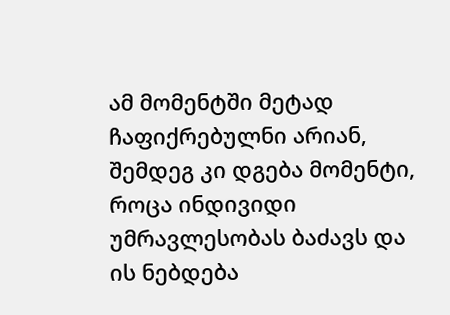ამ მომენტში მეტად ჩაფიქრებულნი არიან, შემდეგ კი დგება მომენტი, როცა ინდივიდი უმრავლესობას ბაძავს და ის ნებდება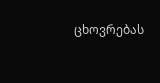ცხოვრებას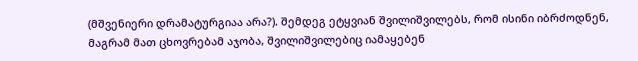(მშვენიერი დრამატურგიაა არა?). შემდეგ ეტყვიან შვილიშვილებს, რომ ისინი იბრძოდნენ, მაგრამ მათ ცხოვრებამ აჯობა, შვილიშვილებიც იამაყებენ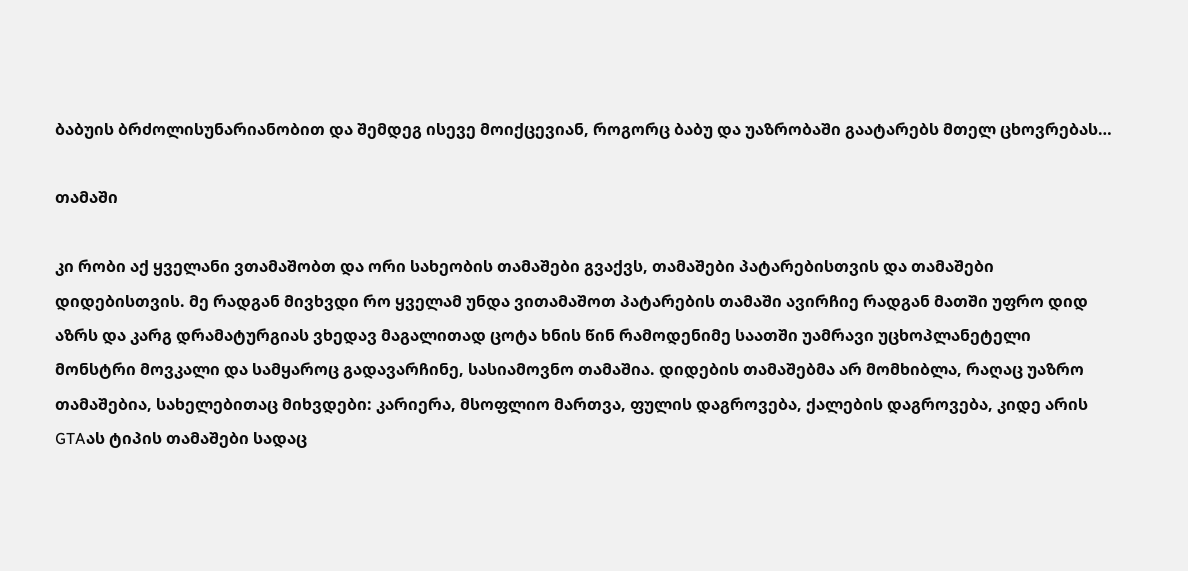ბაბუის ბრძოლისუნარიანობით და შემდეგ ისევე მოიქცევიან, როგორც ბაბუ და უაზრობაში გაატარებს მთელ ცხოვრებას…

თამაში

კი რობი აქ ყველანი ვთამაშობთ და ორი სახეობის თამაშები გვაქვს, თამაშები პატარებისთვის და თამაშები დიდებისთვის. მე რადგან მივხვდი რო ყველამ უნდა ვითამაშოთ პატარების თამაში ავირჩიე რადგან მათში უფრო დიდ აზრს და კარგ დრამატურგიას ვხედავ მაგალითად ცოტა ხნის წინ რამოდენიმე საათში უამრავი უცხოპლანეტელი მონსტრი მოვკალი და სამყაროც გადავარჩინე, სასიამოვნო თამაშია. დიდების თამაშებმა არ მომხიბლა, რაღაც უაზრო თამაშებია, სახელებითაც მიხვდები: კარიერა, მსოფლიო მართვა, ფულის დაგროვება, ქალების დაგროვება, კიდე არის GTAას ტიპის თამაშები სადაც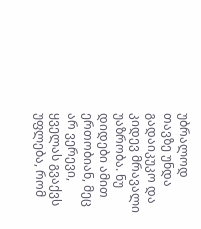უბრალოდ თავზე უნდა გადაიკუკო და კიდევ მრავალი უაზრობა. ნუ დიდები ამით ერთობიან, მეც არ ვერევი, ყველას გვაქვს უფლება, რომ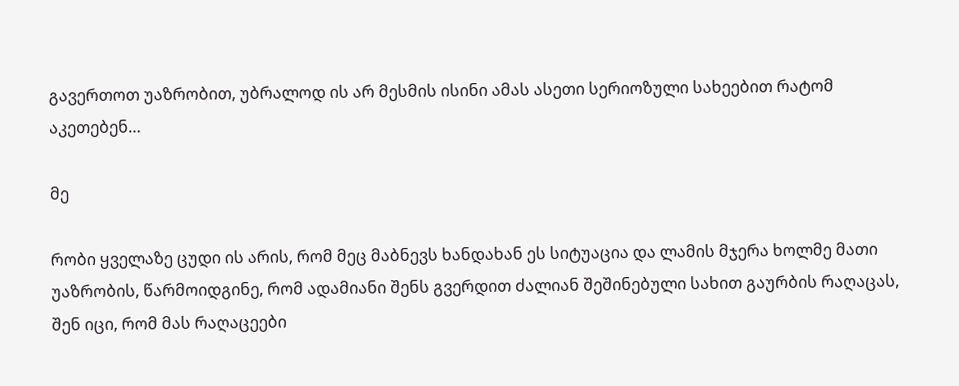გავერთოთ უაზრობით, უბრალოდ ის არ მესმის ისინი ამას ასეთი სერიოზული სახეებით რატომ აკეთებენ…

მე

რობი ყველაზე ცუდი ის არის, რომ მეც მაბნევს ხანდახან ეს სიტუაცია და ლამის მჯერა ხოლმე მათი უაზრობის, წარმოიდგინე, რომ ადამიანი შენს გვერდით ძალიან შეშინებული სახით გაურბის რაღაცას, შენ იცი, რომ მას რაღაცეები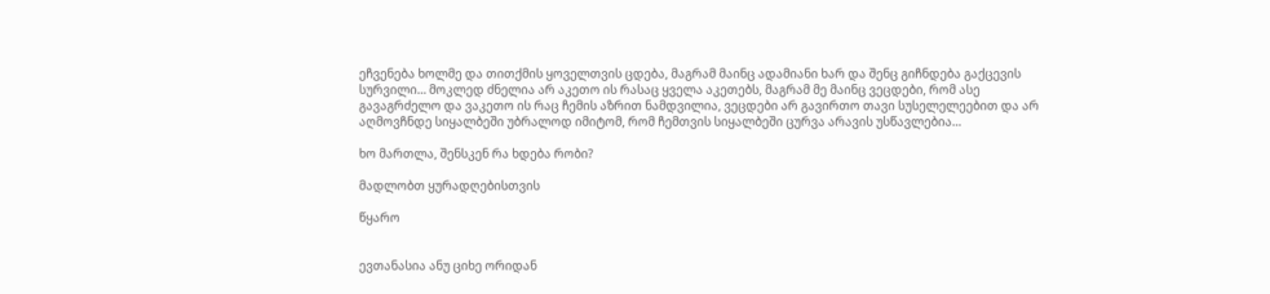ეჩვენება ხოლმე და თითქმის ყოველთვის ცდება, მაგრამ მაინც ადამიანი ხარ და შენც გიჩნდება გაქცევის სურვილი… მოკლედ ძნელია არ აკეთო ის რასაც ყველა აკეთებს, მაგრამ მე მაინც ვეცდები, რომ ასე გავაგრძელო და ვაკეთო ის რაც ჩემის აზრით ნამდვილია, ვეცდები არ გავირთო თავი სუსელელეებით და არ აღმოვჩნდე სიყალბეში უბრალოდ იმიტომ, რომ ჩემთვის სიყალბეში ცურვა არავის უსწავლებია…

ხო მართლა, შენსკენ რა ხდება რობი?

მადლობთ ყურადღებისთვის

წყარო


ევთანასია ანუ ციხე ორიდან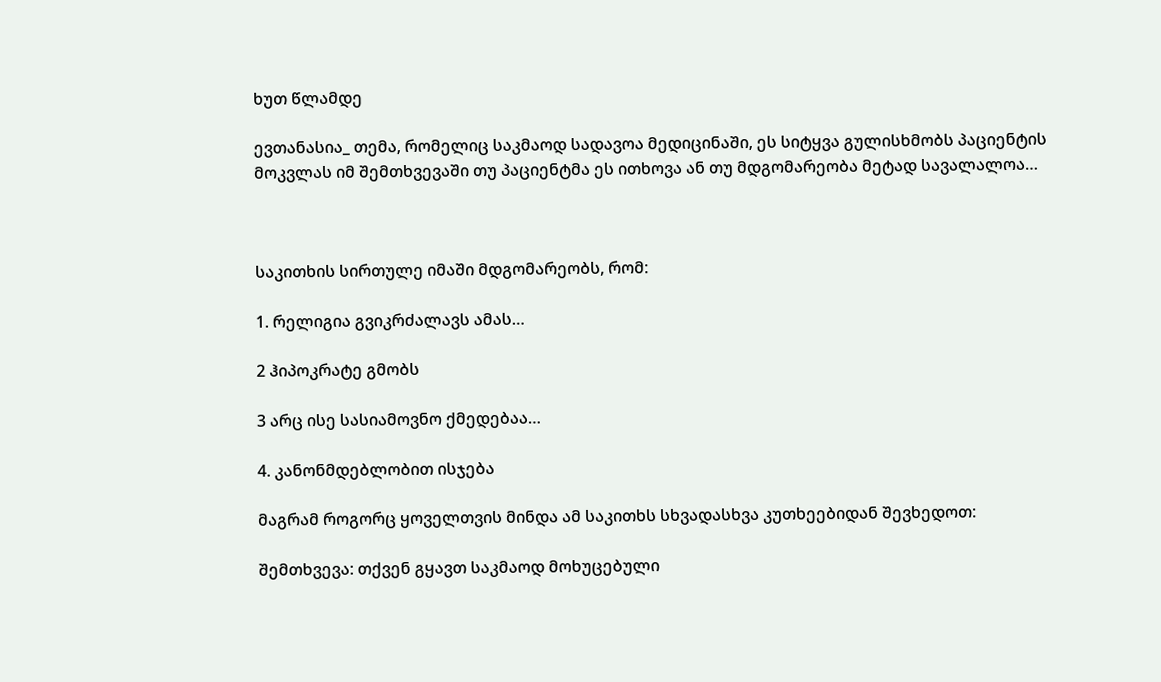ხუთ წლამდე

ევთანასია_ თემა, რომელიც საკმაოდ სადავოა მედიცინაში, ეს სიტყვა გულისხმობს პაციენტის მოკვლას იმ შემთხვევაში თუ პაციენტმა ეს ითხოვა ან თუ მდგომარეობა მეტად სავალალოა…



საკითხის სირთულე იმაში მდგომარეობს, რომ:

1. რელიგია გვიკრძალავს ამას…

2 ჰიპოკრატე გმობს

3 არც ისე სასიამოვნო ქმედებაა…

4. კანონმდებლობით ისჯება

მაგრამ როგორც ყოველთვის მინდა ამ საკითხს სხვადასხვა კუთხეებიდან შევხედოთ:

შემთხვევა: თქვენ გყავთ საკმაოდ მოხუცებული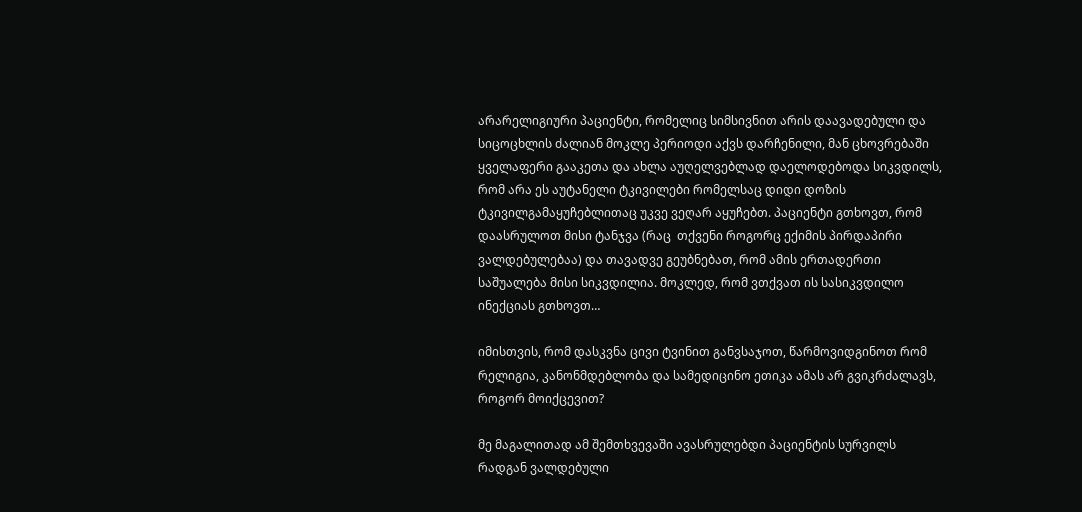არარელიგიური პაციენტი, რომელიც სიმსივნით არის დაავადებული და სიცოცხლის ძალიან მოკლე პერიოდი აქვს დარჩენილი, მან ცხოვრებაში ყველაფერი გააკეთა და ახლა აუღელვებლად დაელოდებოდა სიკვდილს, რომ არა ეს აუტანელი ტკივილები რომელსაც დიდი დოზის ტკივილგამაყუჩებლითაც უკვე ვეღარ აყუჩებთ. პაციენტი გთხოვთ, რომ დაასრულოთ მისი ტანჯვა (რაც  თქვენი როგორც ექიმის პირდაპირი ვალდებულებაა) და თავადვე გეუბნებათ, რომ ამის ერთადერთი საშუალება მისი სიკვდილია. მოკლედ, რომ ვთქვათ ის სასიკვდილო ინექციას გთხოვთ…

იმისთვის, რომ დასკვნა ცივი ტვინით განვსაჯოთ, წარმოვიდგინოთ რომ რელიგია, კანონმდებლობა და სამედიცინო ეთიკა ამას არ გვიკრძალავს, როგორ მოიქცევით?

მე მაგალითად ამ შემთხვევაში ავასრულებდი პაციენტის სურვილს რადგან ვალდებული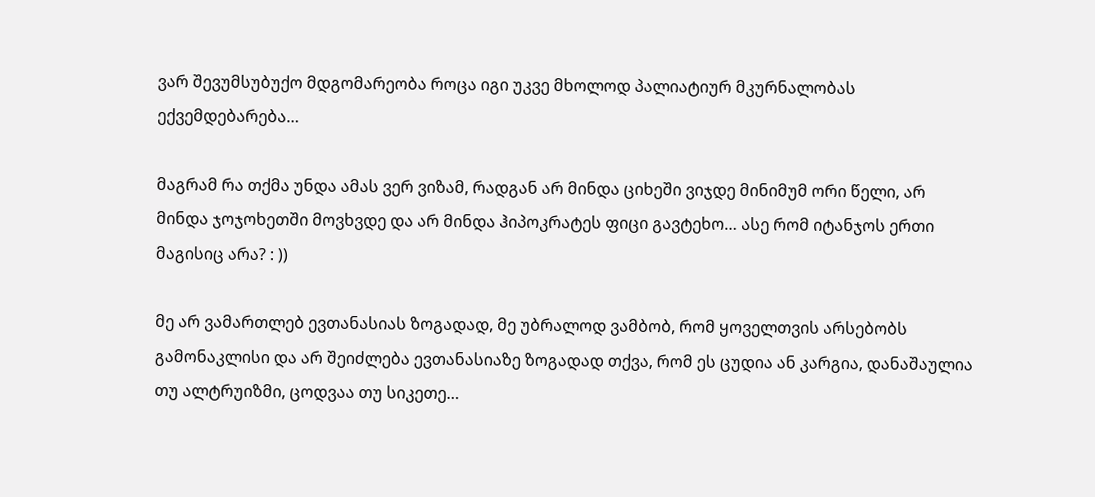ვარ შევუმსუბუქო მდგომარეობა როცა იგი უკვე მხოლოდ პალიატიურ მკურნალობას ექვემდებარება…

მაგრამ რა თქმა უნდა ამას ვერ ვიზამ, რადგან არ მინდა ციხეში ვიჯდე მინიმუმ ორი წელი, არ მინდა ჯოჯოხეთში მოვხვდე და არ მინდა ჰიპოკრატეს ფიცი გავტეხო… ასე რომ იტანჯოს ერთი მაგისიც არა? : ))

მე არ ვამართლებ ევთანასიას ზოგადად, მე უბრალოდ ვამბობ, რომ ყოველთვის არსებობს გამონაკლისი და არ შეიძლება ევთანასიაზე ზოგადად თქვა, რომ ეს ცუდია ან კარგია, დანაშაულია თუ ალტრუიზმი, ცოდვაა თუ სიკეთე…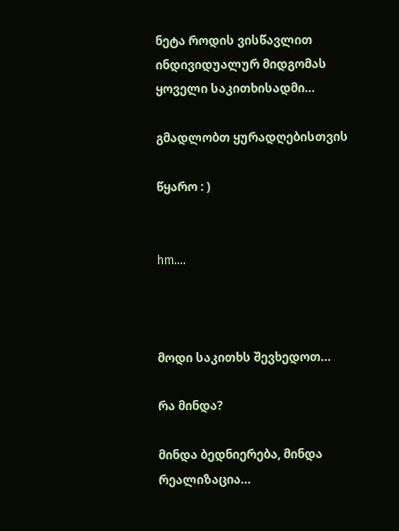ნეტა როდის ვისწავლით ინდივიდუალურ მიდგომას ყოველი საკითხისადმი…

გმადლობთ ყურადღებისთვის

წყარო : )


hm….



მოდი საკითხს შევხედოთ…

რა მინდა?

მინდა ბედნიერება, მინდა რეალიზაცია…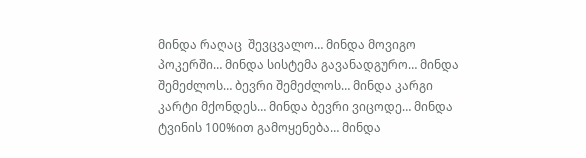მინდა რაღაც  შევცვალო… მინდა მოვიგო პოკერში… მინდა სისტემა გავანადგურო… მინდა შემეძლოს… ბევრი შემეძლოს… მინდა კარგი კარტი მქონდეს… მინდა ბევრი ვიცოდე… მინდა ტვინის 100%ით გამოყენება… მინდა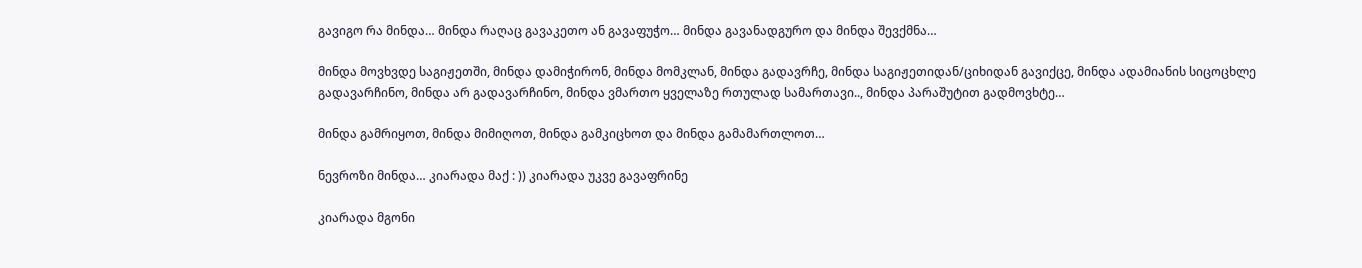გავიგო რა მინდა… მინდა რაღაც გავაკეთო ან გავაფუჭო… მინდა გავანადგურო და მინდა შევქმნა…

მინდა მოვხვდე საგიჟეთში, მინდა დამიჭირონ, მინდა მომკლან, მინდა გადავრჩე, მინდა საგიჟეთიდან/ციხიდან გავიქცე, მინდა ადამიანის სიცოცხლე გადავარჩინო, მინდა არ გადავარჩინო, მინდა ვმართო ყველაზე რთულად სამართავი.., მინდა პარაშუტით გადმოვხტე…

მინდა გამრიყოთ, მინდა მიმიღოთ, მინდა გამკიცხოთ და მინდა გამამართლოთ…

ნევროზი მინდა… კიარადა მაქ : )) კიარადა უკვე გავაფრინე

კიარადა მგონი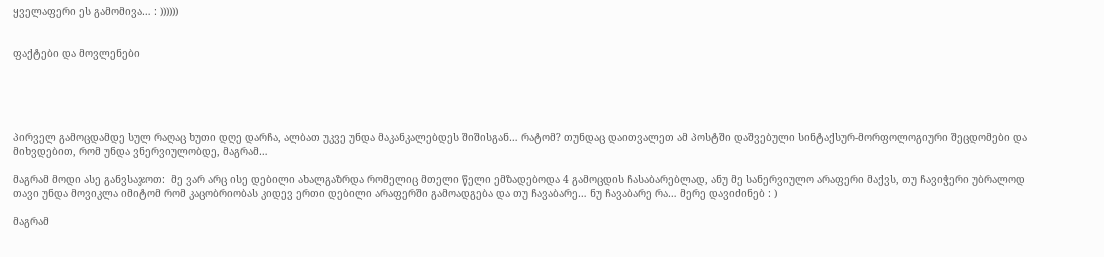ყველაფერი ეს გამომივა… : ))))))


ფაქტები და მოვლენები





პირველ გამოცდამდე სულ რაღაც ხუთი დღე დარჩა, ალბათ უკვე უნდა მაკანკალებდეს შიშისგან… რატომ? თუნდაც დაითვალეთ ამ პოსტში დაშვებული სინტაქსურ-მორფოლოგიური შეცდომები და მიხვდებით, რომ უნდა ვნერვიულობდე, მაგრამ…

მაგრამ მოდი ასე განვსაჯოთ:  მე ვარ არც ისე დებილი ახალგაზრდა რომელიც მთელი წელი ემზადებოდა 4 გამოცდის ჩასაბარებლად, ანუ მე სანერვიულო არაფერი მაქვს, თუ ჩავიჭერი უბრალოდ თავი უნდა მოვიკლა იმიტომ რომ კაცობრიობას კიდევ ერთი დებილი არაფერში გამოადგება და თუ ჩავაბარე… ნუ ჩავაბარე რა… მერე დავიძინებ : )

მაგრამ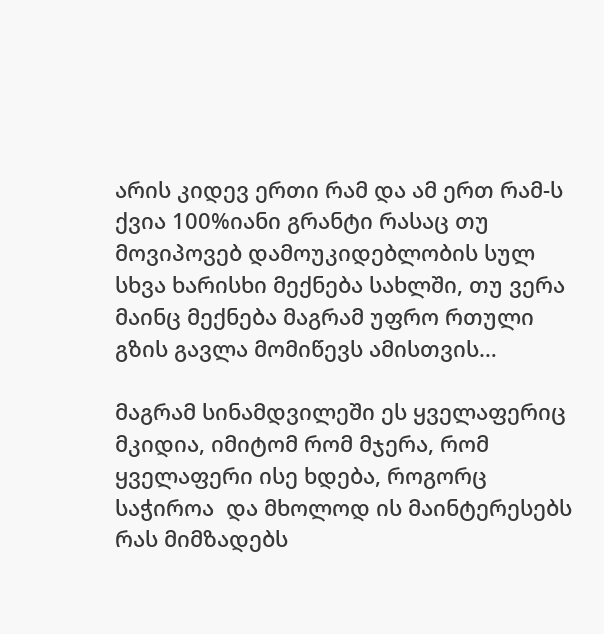არის კიდევ ერთი რამ და ამ ერთ რამ-ს ქვია 100%იანი გრანტი რასაც თუ მოვიპოვებ დამოუკიდებლობის სულ სხვა ხარისხი მექნება სახლში, თუ ვერა მაინც მექნება მაგრამ უფრო რთული გზის გავლა მომიწევს ამისთვის…

მაგრამ სინამდვილეში ეს ყველაფერიც მკიდია, იმიტომ რომ მჯერა, რომ ყველაფერი ისე ხდება, როგორც საჭიროა  და მხოლოდ ის მაინტერესებს რას მიმზადებს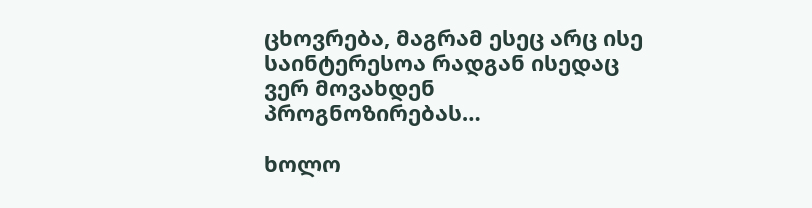ცხოვრება, მაგრამ ესეც არც ისე საინტერესოა რადგან ისედაც ვერ მოვახდენ პროგნოზირებას…

ხოლო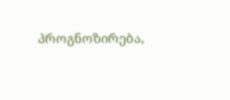პროგნოზირება,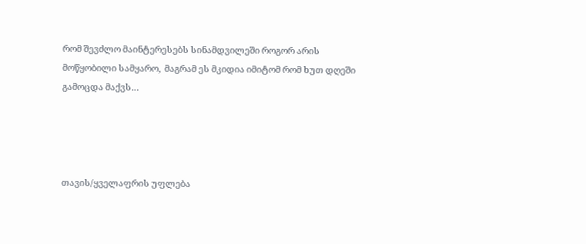რომ შევძლო მაინტერესებს სინამდვილეში როგორ არის მოწყობილი სამყარო,  მაგრამ ეს მკიდია იმიტომ რომ ხუთ დღეში გამოცდა მაქვს…




თავის/ყველაფრის უფლება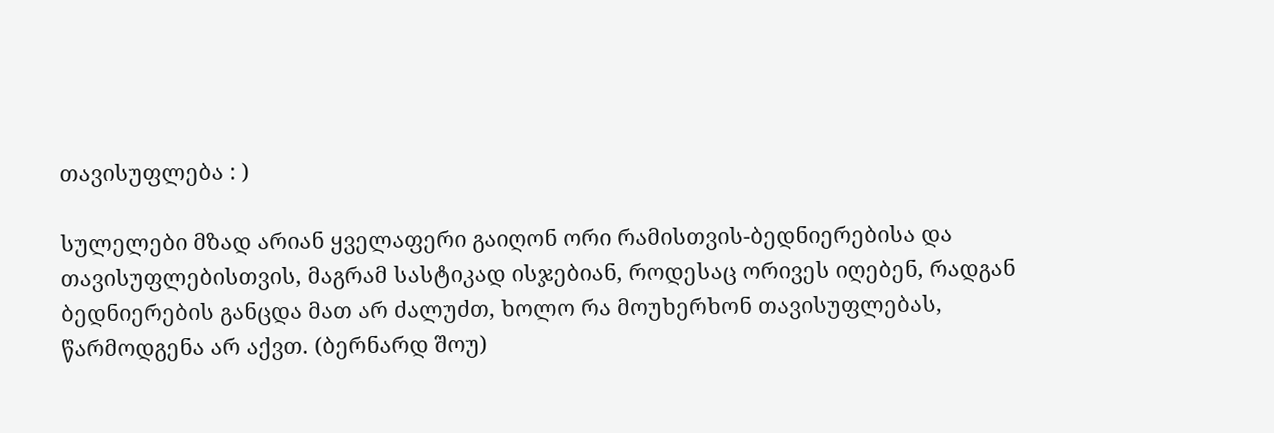თავისუფლება : )

სულელები მზად არიან ყველაფერი გაიღონ ორი რამისთვის-ბედნიერებისა და თავისუფლებისთვის, მაგრამ სასტიკად ისჯებიან, როდესაც ორივეს იღებენ, რადგან ბედნიერების განცდა მათ არ ძალუძთ, ხოლო რა მოუხერხონ თავისუფლებას, წარმოდგენა არ აქვთ. (ბერნარდ შოუ)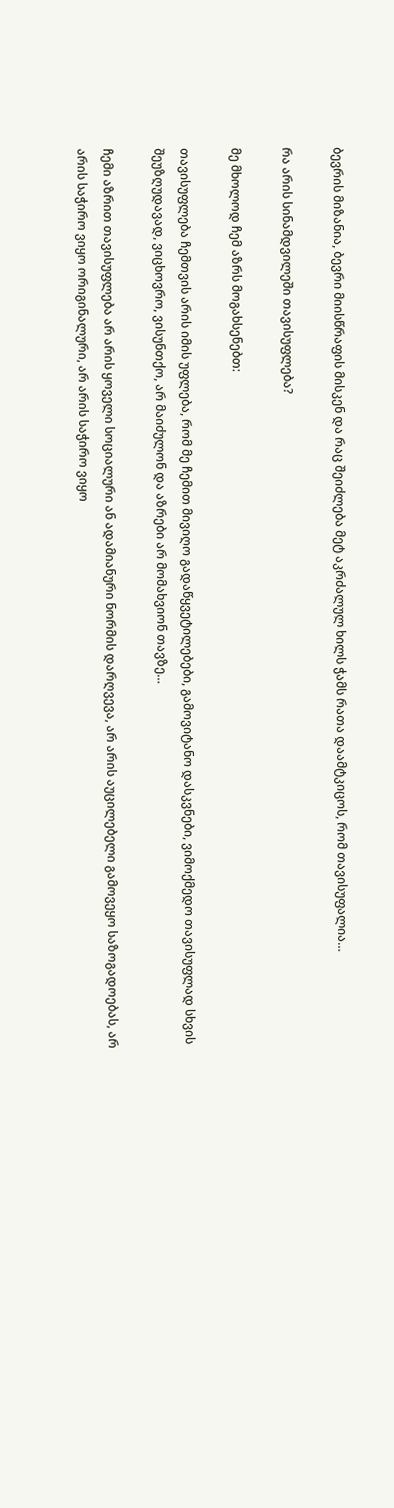ბევრის მიზანია, ბევრი მიისწრაფის მისკენ და რაც შეიძლება მეტ აკრძალულ ხილს ჭამს რათა დაამტკიცოს, რომ თავისუფალია…

რა არის სინამდვილეში თავისუფლება?

მე მხოლოდ ჩემ აზრს მოგახსენებთ:

თავისუფლება ჩემთვის არის იმის უფლება, რომ მე ჩემით მივიღო გადაწყვეტილებები, გამოვიტანო დასკვნები, ვიმოქმედო თავისუფლად სხვის შეუზღუდავად, ვიცხოვრო, ვისუნთქო, არ მაიძულონ და აზრები არ მომახვიონ თავზე…

ჩემი აზრით თავისუფლება არ არის ყოველი სოციალური ან ადამიანური ნორმის დარღვევა, არ არის აუცილებელი გამოვეყო საზოგადოებას, არ არის საჭირო ვიყო ორიგინალური, არ არის საჭირო ვიყო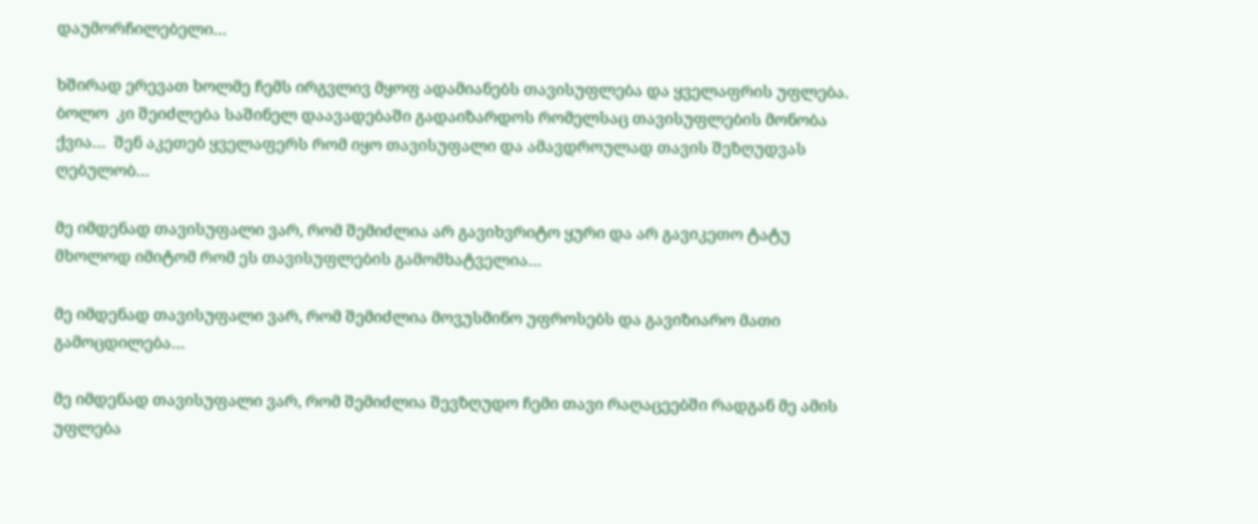დაუმორჩილებელი…

ხშირად ერევათ ხოლმე ჩემს ირგვლივ მყოფ ადამიანებს თავისუფლება და ყველაფრის უფლება. ბოლო  კი შეიძლება საშინელ დაავადებაში გადაიზარდოს რომელსაც თავისუფლების მონობა ქვია…  შენ აკეთებ ყველაფერს რომ იყო თავისუფალი და ამავდროულად თავის შეზღუდვას ღებულობ…

მე იმდენად თავისუფალი ვარ, რომ შემიძლია არ გავიხვრიტო ყური და არ გავიკეთო ტატუ მხოლოდ იმიტომ რომ ეს თავისუფლების გამომხატველია…

მე იმდენად თავისუფალი ვარ, რომ შემიძლია მოვუსმინო უფროსებს და გავიზიარო მათი გამოცდილება…

მე იმდენად თავისუფალი ვარ, რომ შემიძლია შევზღუდო ჩემი თავი რაღაცეებში რადგან მე ამის უფლება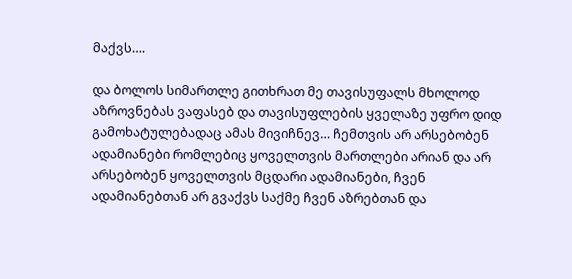მაქვს….

და ბოლოს სიმართლე გითხრათ მე თავისუფალს მხოლოდ აზროვნებას ვაფასებ და თავისუფლების ყველაზე უფრო დიდ გამოხატულებადაც ამას მივიჩნევ… ჩემთვის არ არსებობენ ადამიანები რომლებიც ყოველთვის მართლები არიან და არ არსებობენ ყოველთვის მცდარი ადამიანები, ჩვენ ადამიანებთან არ გვაქვს საქმე ჩვენ აზრებთან და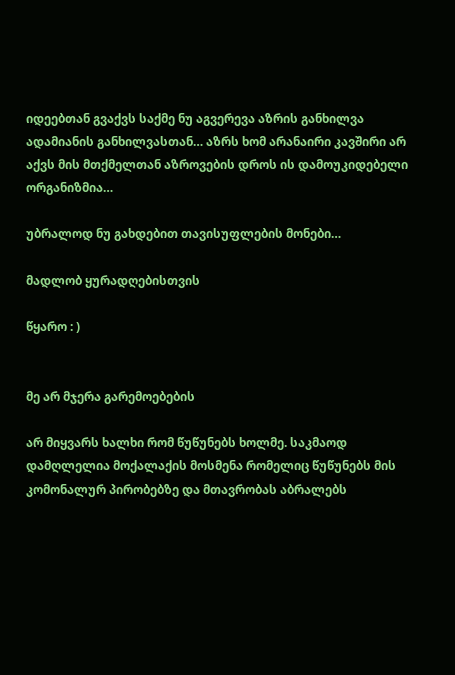იდეებთან გვაქვს საქმე ნუ აგვერევა აზრის განხილვა ადამიანის განხილვასთან… აზრს ხომ არანაირი კავშირი არ აქვს მის მთქმელთან აზროვების დროს ის დამოუკიდებელი ორგანიზმია…

უბრალოდ ნუ გახდებით თავისუფლების მონები…

მადლობ ყურადღებისთვის

წყარო : )


მე არ მჯერა გარემოებების

არ მიყვარს ხალხი რომ წუწუნებს ხოლმე. საკმაოდ დამღლელია მოქალაქის მოსმენა რომელიც წუწუნებს მის კომონალურ პირობებზე და მთავრობას აბრალებს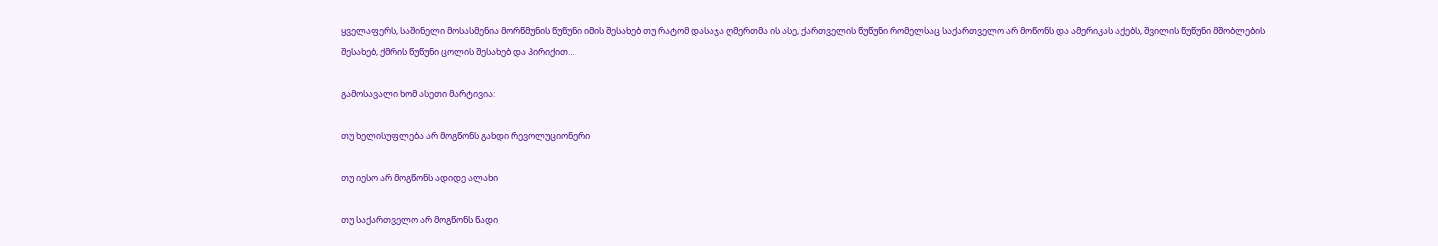ყველაფერს, საშინელი მოსასმენია მორწმუნის წუწუნი იმის შესახებ თუ რატომ დასაჯა ღმერთმა ის ასე, ქართველის წუწუნი რომელსაც საქართველო არ მოწონს და ამერიკას აქებს, შვილის წუწუნი მშობლების შესახებ, ქმრის წუწუნი ცოლის შესახებ და პირიქით…

გამოსავალი ხომ ასეთი მარტივია:

თუ ხელისუფლება არ მოგწონს გახდი რევოლუციონერი

თუ იესო არ მოგწონს ადიდე ალახი

თუ საქართველო არ მოგწონს წადი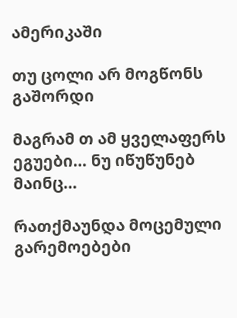ამერიკაში

თუ ცოლი არ მოგწონს გაშორდი

მაგრამ თ ამ ყველაფერს ეგუები… ნუ იწუწუნებ მაინც…

რათქმაუნდა მოცემული გარემოებები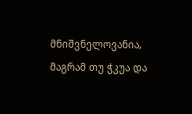მნიშვნელოვანია, მაგრამ თუ ჭკუა და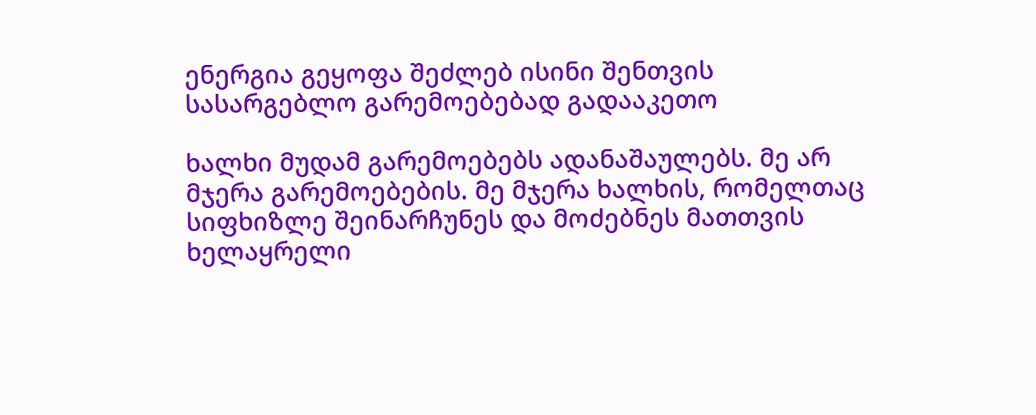ენერგია გეყოფა შეძლებ ისინი შენთვის სასარგებლო გარემოებებად გადააკეთო

ხალხი მუდამ გარემოებებს ადანაშაულებს. მე არ მჯერა გარემოებების. მე მჯერა ხალხის, რომელთაც სიფხიზლე შეინარჩუნეს და მოძებნეს მათთვის ხელაყრელი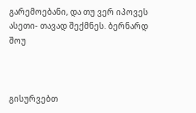გარემოებანი, და თუ ვერ იპოვეს ასეთი- თავად შექმნეს. ბერნარდ შოუ



გისურვებთ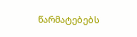წარმატებებს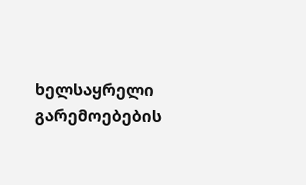ხელსაყრელი გარემოებების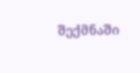შექმნაში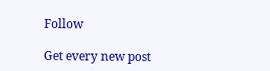Follow

Get every new post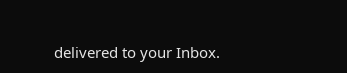delivered to your Inbox.